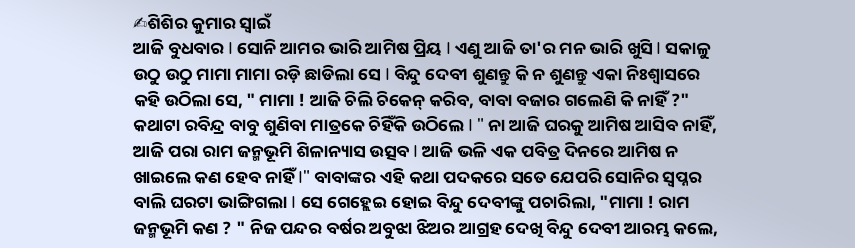✍ଶିଶିର କୁମାର ସ୍ଵାଇଁ
ଆଜି ବୁଧବାର I ସୋନି ଆମର ଭାରି ଆମିଷ ପ୍ରିୟ I ଏଣୁ ଆଜି ତା'ର ମନ ଭାରି ଖୁସି I ସକାଳୁ ଉଠୁ ଉଠୁ ମାମା ମାମା ରଡ଼ି ଛାଡିଲା ସେ I ବିନ୍ଦୁ ଦେବୀ ଶୁଣନ୍ତୁ କି ନ ଶୁଣନ୍ତୁ ଏକା ନିଃଶ୍ଵାସରେ କହି ଉଠିଲା ସେ, " ମାମା ! ଆଜି ଚିଲି ଚିକେନ୍ କରିବ, ବାବା ବଜାର ଗଲେଣି କି ନାହିଁ ?" କଥାଟା ରବିନ୍ଦ୍ର ବାବୁ ଶୁଣିବା ମାତ୍ରକେ ଚିହିଁକି ଉଠିଲେ I " ନା ଆଜି ଘରକୁ ଆମିଷ ଆସିବ ନାହିଁ, ଆଜି ପରା ରାମ ଜନ୍ମଭୂମି ଶିଳାନ୍ୟାସ ଉତ୍ସବ I ଆଜି ଭଳି ଏକ ପବିତ୍ର ଦିନରେ ଆମିଷ ନ ଖାଇଲେ କଣ ହେବ ନାହିଁ I" ବାବାଙ୍କର ଏହି କଥା ପଦକରେ ସତେ ଯେପରି ସୋନିର ସ୍ଵପ୍ନର ବାଲି ଘରଟା ଭାଙ୍ଗିଗଲା I ସେ ଗେହ୍ଲେଇ ହୋଇ ବିନ୍ଦୁ ଦେବୀଙ୍କୁ ପଚାରିଲା, "ମାମା ! ରାମ ଜନ୍ମଭୂମି କଣ ? " ନିଜ ପନ୍ଦର ବର୍ଷର ଅବୁଝା ଝିଅର ଆଗ୍ରହ ଦେଖି ବିନ୍ଦୁ ଦେବୀ ଆରମ୍ଭ କଲେ,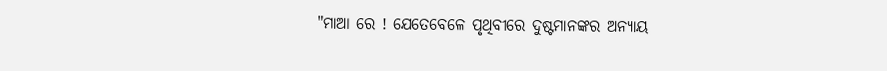"ମାଆ ରେ ! ଯେତେବେଳେ ପୃଥିବୀରେ ଦୁଷ୍ଟମାନଙ୍କର ଅନ୍ୟାୟ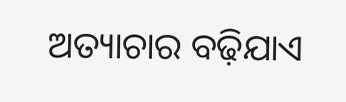ଅତ୍ୟାଚାର ବଢ଼ିଯାଏ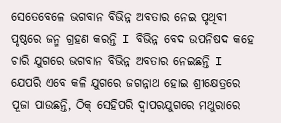ସେତେବେଳେ ଭଗବାନ ବିଭିନ୍ନ ଅବତାର ନେଇ ପୃଥିବୀ ପୃଷ୍ଠରେ ଜନ୍ମ ଗ୍ରହଣ କରନ୍ତି I ବିଭିନ୍ନ ବେଦ ଉପନିଷଦ କହେ ଚାରି ଯୁଗରେ ଭଗବାନ ବିଭିନ୍ନ ଅବତାର ନେଇଛନ୍ତି I ଯେପରି ଏବେ କଳି ଯୁଗରେ ଜଗନ୍ନାଥ ହୋଇ ଶ୍ରୀକ୍ଷେତ୍ରରେ ପୂଜା ପାଉଛନ୍ତି, ଠିକ୍ ସେହିପରି ଦ୍ଵାପରଯୁଗରେ ମଥୁରାରେ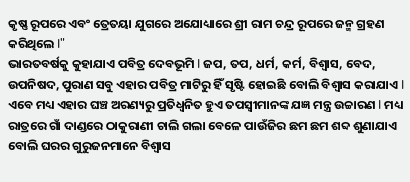କୃଷ୍ଣ ରୂପରେ ଏବଂ ତ୍ରେତୟା ଯୁଗରେ ଅଯୋଧ୍ୟାରେ ଶ୍ରୀ ରାମ ଚନ୍ଦ୍ର ରୂପରେ ଜନ୍ମ ଗ୍ରହଣ କରିଥିଲେ I"
ଭାରତବର୍ଷକୁ କୁହାଯାଏ ପବିତ୍ର ଦେବଭୂମି I ଜପ, ତପ, ଧର୍ମ, କର୍ମ, ବିଶ୍ୱାସ, ବେଦ, ଉପନିଷଦ, ପୁରାଣ ସବୁ ଏହାର ପବିତ୍ର ମାଟିରୁ ହିଁ ସୃଷ୍ଟି ହୋଇଛି ବୋଲି ବିଶ୍ୱାସ କରାଯାଏ I ଏବେ ମଧ୍ୟ ଏହାର ଘଞ୍ଚ ଅରଣ୍ୟରୁ ପ୍ରତିଧ୍ଵନିତ ହୁଏ ତପସ୍ଵୀମାନଙ୍କ ଯଜ୍ଞ ମନ୍ତ୍ର ଉଚ୍ଚାରଣ I ମଧ୍ୟ ରାତ୍ରରେ ଗାଁ ଦାଣ୍ଡରେ ଠାକୁରାଣୀ ଚାଲି ଗଲା ବେଳେ ପାଉଁଜିର ଛମ ଛମ ଶବ୍ଦ ଶୁଣାଯାଏ ବୋଲି ଘରର ଗୁରୁଜନମାନେ ବିଶ୍ୱାସ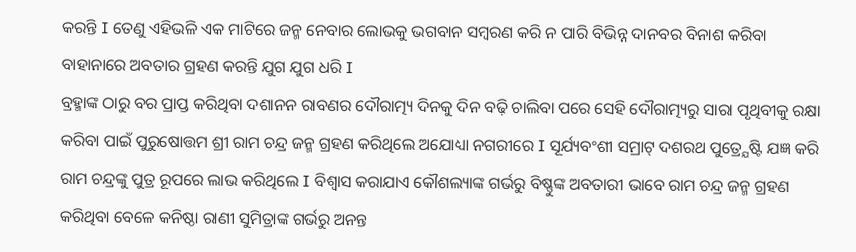କରନ୍ତି I ତେଣୁ ଏହିଭଳି ଏକ ମାଟିରେ ଜନ୍ମ ନେବାର ଲୋଭକୁ ଭଗବାନ ସମ୍ବରଣ କରି ନ ପାରି ବିଭିନ୍ନ ଦାନବର ବିନାଶ କରିବା ବାହାନାରେ ଅବତାର ଗ୍ରହଣ କରନ୍ତି ଯୁଗ ଯୁଗ ଧରି I
ବ୍ରହ୍ମାଙ୍କ ଠାରୁ ବର ପ୍ରାପ୍ତ କରିଥିବା ଦଶାନନ ରାବଣର ଦୌରାତ୍ମ୍ୟ ଦିନକୁ ଦିନ ବଢ଼ି ଚାଲିବା ପରେ ସେହି ଦୌରାତ୍ମ୍ୟରୁ ସାରା ପୃଥିବୀକୁ ରକ୍ଷା କରିବା ପାଇଁ ପୁରୁଷୋତ୍ତମ ଶ୍ରୀ ରାମ ଚନ୍ଦ୍ର ଜନ୍ମ ଗ୍ରହଣ କରିଥିଲେ ଅଯୋଧ୍ୟା ନଗରୀରେ I ସୂର୍ଯ୍ୟବଂଶୀ ସମ୍ରାଟ୍ ଦଶରଥ ପୁତ୍ର୍ଯେଷ୍ଟି ଯଜ୍ଞ କରି ରାମ ଚନ୍ଦ୍ରଙ୍କୁ ପୁତ୍ର ରୂପରେ ଲାଭ କରିଥିଲେ I ବିଶ୍ଵାସ କରାଯାଏ କୌଶଲ୍ୟାଙ୍କ ଗର୍ଭରୁ ବିଷ୍ଣୁଙ୍କ ଅବତାରୀ ଭାବେ ରାମ ଚନ୍ଦ୍ର ଜନ୍ମ ଗ୍ରହଣ କରିଥିବା ବେଳେ କନିଷ୍ଠା ରାଣୀ ସୁମିତ୍ରାଙ୍କ ଗର୍ଭରୁ ଅନନ୍ତ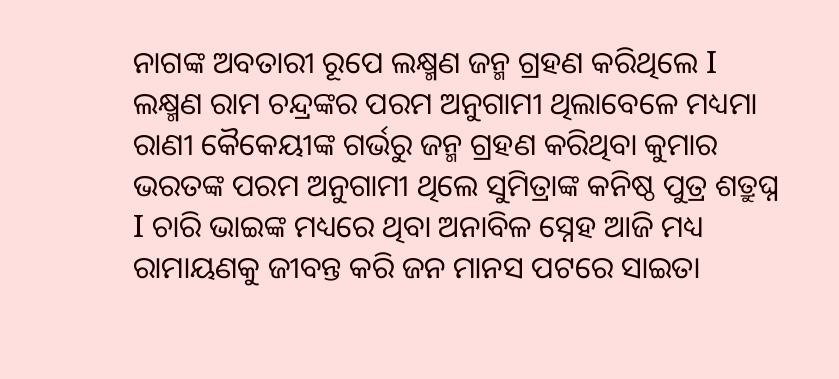ନାଗଙ୍କ ଅବତାରୀ ରୂପେ ଲକ୍ଷ୍ମଣ ଜନ୍ମ ଗ୍ରହଣ କରିଥିଲେ I ଲକ୍ଷ୍ମଣ ରାମ ଚନ୍ଦ୍ରଙ୍କର ପରମ ଅନୁଗାମୀ ଥିଲାବେଳେ ମଧ୍ୟମା ରାଣୀ କୈକେୟୀଙ୍କ ଗର୍ଭରୁ ଜନ୍ମ ଗ୍ରହଣ କରିଥିବା କୁମାର ଭରତଙ୍କ ପରମ ଅନୁଗାମୀ ଥିଲେ ସୁମିତ୍ରାଙ୍କ କନିଷ୍ଠ ପୁତ୍ର ଶତ୍ରୁଘ୍ନ I ଚାରି ଭାଇଙ୍କ ମଧ୍ୟରେ ଥିବା ଅନାବିଳ ସ୍ନେହ ଆଜି ମଧ୍ୟ ରାମାୟଣକୁ ଜୀବନ୍ତ କରି ଜନ ମାନସ ପଟରେ ସାଇତା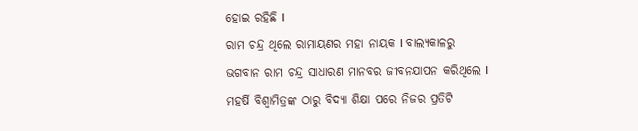ହୋଇ ରହିଛି I
ରାମ ଚନ୍ଦ୍ର ଥିଲେ ରାମାୟଣର ମହା ନାୟକ I ବାଲ୍ୟକାଳରୁ ଭଗବାନ ରାମ ଚନ୍ଦ୍ର ସାଧାରଣ ମାନବର ଜୀବନଯାପନ କରିଥିଲେ I ମହର୍ଷି ବିଶ୍ୱାମିତ୍ରଙ୍କ ଠାରୁ ବିଦ୍ୟା ଶିକ୍ଷା ପରେ ନିଜର ପ୍ରତିଟି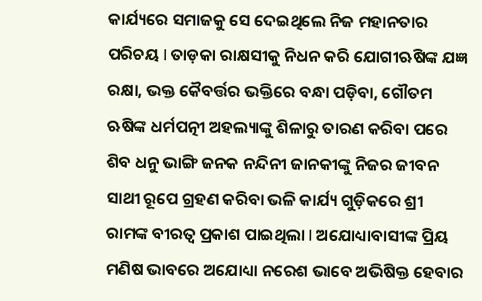କାର୍ଯ୍ୟରେ ସମାଜକୁ ସେ ଦେଇଥିଲେ ନିଜ ମହାନତାର ପରିଚୟ I ତାଡ଼କା ରାକ୍ଷସୀକୁ ନିଧନ କରି ଯୋଗୀଋଷିଙ୍କ ଯଜ୍ଞ ରକ୍ଷା, ଭକ୍ତ କୈବର୍ତ୍ତର ଭକ୍ତିରେ ବନ୍ଧା ପଡ଼ିବା, ଗୌତମ ଋଷିଙ୍କ ଧର୍ମପତ୍ନୀ ଅହଲ୍ୟାଙ୍କୁ ଶିଳାରୁ ତାରଣ କରିବା ପରେ ଶିବ ଧନୁ ଭାଙ୍ଗି ଜନକ ନନ୍ଦିନୀ ଜାନକୀଙ୍କୁ ନିଜର ଜୀବନ ସାଥୀ ରୂପେ ଗ୍ରହଣ କରିବା ଭଳି କାର୍ଯ୍ୟ ଗୁଡ଼ିକରେ ଶ୍ରୀ ରାମଙ୍କ ବୀରତ୍ଵ ପ୍ରକାଶ ପାଇଥିଲା I ଅଯୋଧ୍ୟାବାସୀଙ୍କ ପ୍ରିୟ ମଣିଷ ଭାବରେ ଅଯୋଧ୍ୟା ନରେଶ ଭାବେ ଅଭିଷିକ୍ତ ହେବାର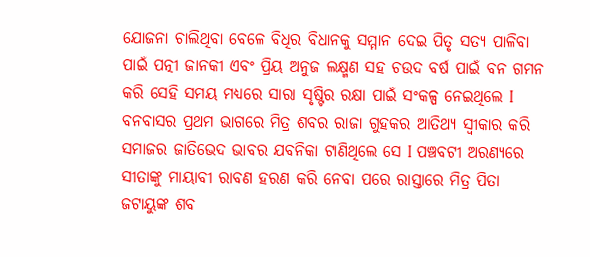ଯୋଜନା ଚାଲିଥିବା ବେଳେ ବିଧିର ବିଧାନକୁ ସମ୍ମାନ ଦେଇ ପିତୃ ସତ୍ୟ ପାଳିବା ପାଇଁ ପତ୍ନୀ ଜାନକୀ ଏବଂ ପ୍ରିୟ ଅନୁଜ ଲକ୍ଷ୍ମଣ ସହ ଚଉଦ ବର୍ଷ ପାଇଁ ବନ ଗମନ କରି ସେହି ସମୟ ମଧ୍ୟରେ ସାରା ସୃଷ୍ଟିର ରକ୍ଷା ପାଇଁ ସଂକଳ୍ପ ନେଇଥିଲେ I
ବନବାସର ପ୍ରଥମ ଭାଗରେ ମିତ୍ର ଶବର ରାଜା ଗୁହକର ଆତିଥ୍ୟ ସ୍ୱୀକାର କରି ସମାଜର ଜାତିଭେଦ ଭାବର ଯବନିକା ଟାଣିଥିଲେ ସେ I ପଞ୍ଚବଟୀ ଅରଣ୍ୟରେ ସୀତାଙ୍କୁ ମାୟାବୀ ରାବଣ ହରଣ କରି ନେବା ପରେ ରାସ୍ତାରେ ମିତ୍ର ପିତା ଜଟାୟୁଙ୍କ ଶବ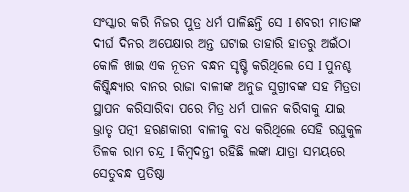ସଂସ୍କାର କରି ନିଜର ପୁତ୍ର ଧର୍ମ ପାଳିଛନ୍ତି ସେ I ଶବରୀ ମାତାଙ୍କ ଦୀର୍ଘ ଦିନର ଅପେକ୍ଷାର ଅନ୍ତ ଘଟାଇ ତାହାରି ହାତରୁ ଅଇଁଠା କୋଳି ଖାଇ ଏକ ନୂତନ ବନ୍ଧନ ସୃଷ୍ଟି କରିଥିଲେ ସେ I ପୁନଶ୍ଚ କିଷ୍କିନ୍ଧ୍ୟାର ବାନର ରାଜା ବାଳୀଙ୍କ ଅନୁଜ ସୁଗ୍ରୀବଙ୍କ ସହ ମିତ୍ରତା ସ୍ଥାପନ କରିସାରିବା ପରେ ମିତ୍ର ଧର୍ମ ପାଳନ କରିବାକୁ ଯାଇ ଭ୍ରାତୃ ପତ୍ନୀ ହରଣକାରୀ ବାଳୀକୁ ବଧ କରିଥିଲେ ସେହି ରଘୁକୁଳ ତିଳକ ରାମ ଚନ୍ଦ୍ର I କିମ୍ବଦନ୍ତୀ ରହିଛି ଲଙ୍କା ଯାତ୍ରା ସମୟରେ ସେତୁବନ୍ଧ ପ୍ରତିଷ୍ଠା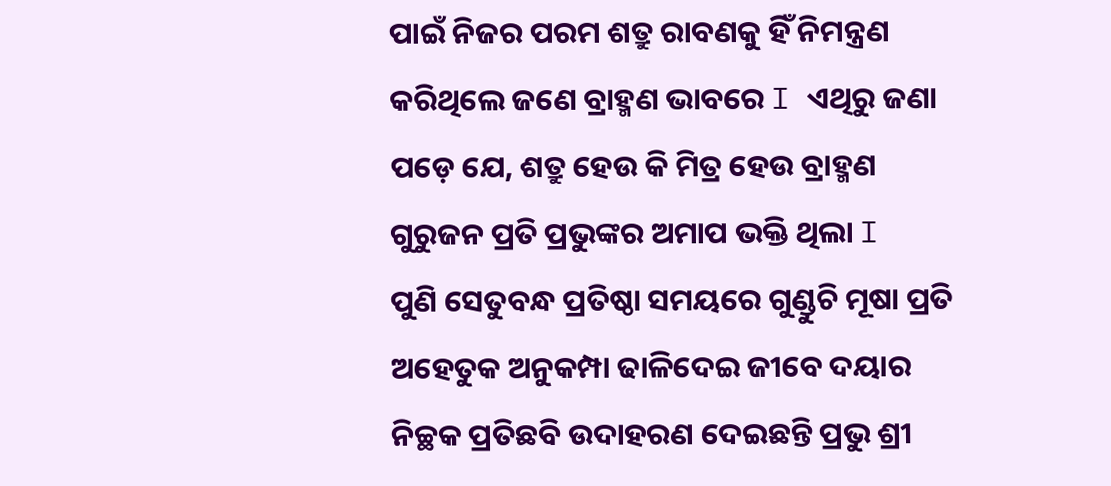ପାଇଁ ନିଜର ପରମ ଶତ୍ରୁ ରାବଣକୁ ହିଁ ନିମନ୍ତ୍ରଣ କରିଥିଲେ ଜଣେ ବ୍ରାହ୍ମଣ ଭାବରେ I ଏଥିରୁ ଜଣା ପଡ଼େ ଯେ, ଶତ୍ରୁ ହେଉ କି ମିତ୍ର ହେଉ ବ୍ରାହ୍ମଣ ଗୁରୁଜନ ପ୍ରତି ପ୍ରଭୁଙ୍କର ଅମାପ ଭକ୍ତି ଥିଲା I
ପୁଣି ସେତୁବନ୍ଧ ପ୍ରତିଷ୍ଠା ସମୟରେ ଗୁଣ୍ଡୁଚି ମୂଷା ପ୍ରତି ଅହେତୁକ ଅନୁକମ୍ପା ଢାଳିଦେଇ ଜୀବେ ଦୟାର ନିଚ୍ଛକ ପ୍ରତିଛବି ଉଦାହରଣ ଦେଇଛନ୍ତି ପ୍ରଭୁ ଶ୍ରୀ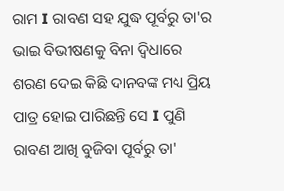ରାମ I ରାବଣ ସହ ଯୁଦ୍ଧ ପୂର୍ବରୁ ତା'ର ଭାଇ ବିଭୀଷଣକୁ ବିନା ଦ୍ଵିଧାରେ ଶରଣ ଦେଇ କିଛି ଦାନବଙ୍କ ମଧ୍ୟ ପ୍ରିୟ ପାତ୍ର ହୋଇ ପାରିଛନ୍ତି ସେ I ପୁଣି ରାବଣ ଆଖି ବୁଜିବା ପୂର୍ବରୁ ତା'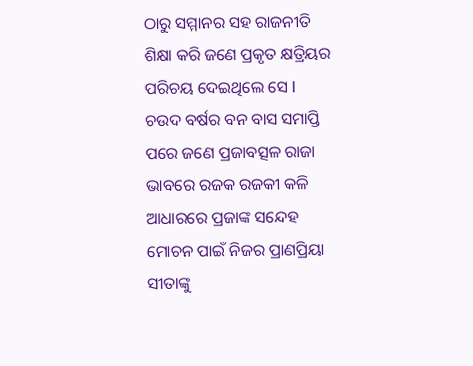ଠାରୁ ସମ୍ମାନର ସହ ରାଜନୀତି ଶିକ୍ଷା କରି ଜଣେ ପ୍ରକୃତ କ୍ଷତ୍ରିୟର ପରିଚୟ ଦେଇଥିଲେ ସେ I
ଚଉଦ ବର୍ଷର ବନ ବାସ ସମାପ୍ତି ପରେ ଜଣେ ପ୍ରଜାବତ୍ସଳ ରାଜା ଭାବରେ ରଜକ ରଜକୀ କଳି ଆଧାରରେ ପ୍ରଜାଙ୍କ ସନ୍ଦେହ ମୋଚନ ପାଇଁ ନିଜର ପ୍ରାଣପ୍ରିୟା ସୀତାଙ୍କୁ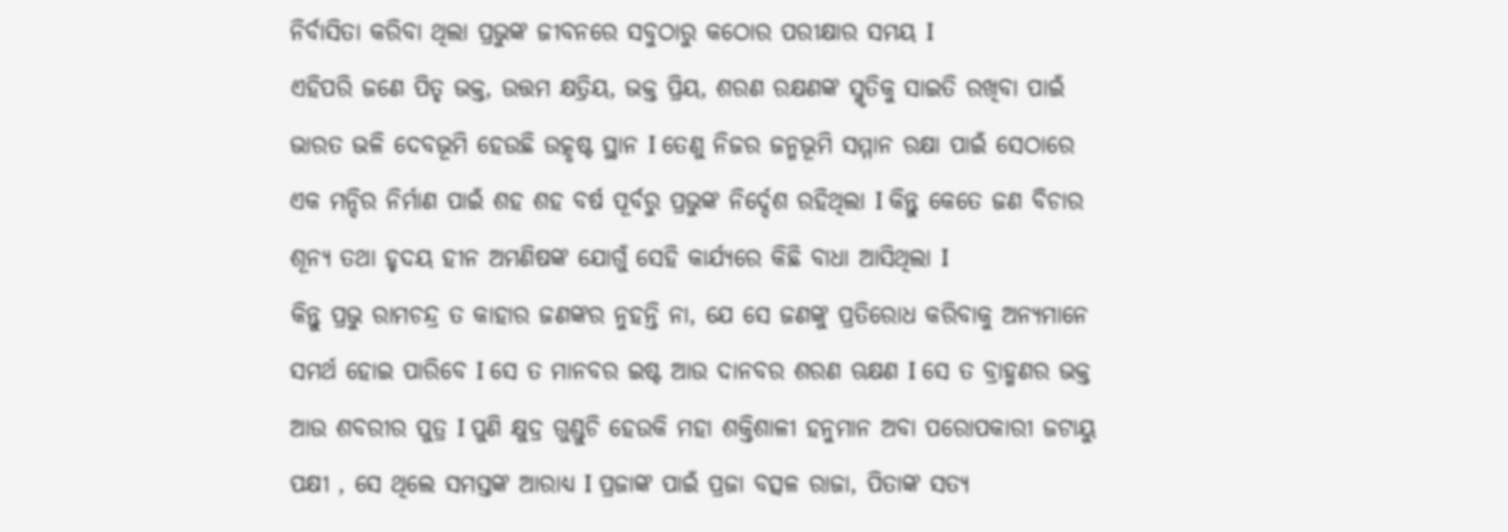ନିର୍ବାସିତା କରିବା ଥିଲା ପ୍ରଭୁଙ୍କ ଜୀବନରେ ସବୁଠାରୁ କଠୋର ପରୀକ୍ଷାର ସମୟ I
ଏହିପରି ଜଣେ ପିତୃ ଭକ୍ତ, ଉତ୍ତମ କ୍ଷତ୍ରିୟ, ଭକ୍ତ ପ୍ରିୟ, ଶରଣ ରକ୍ଷଣଙ୍କ ସ୍ମୃତିକୁ ସାଇତି ରଖିବା ପାଇଁ ଭାରତ ଭଳି ଦେବଭୂମି ହେଉଛି ଉତ୍କୃଷ୍ଟ ସ୍ଥାନ I ତେଣୁ ନିଜର ଜନ୍ମଭୂମି ସମ୍ମାନ ରକ୍ଷା ପାଇଁ ସେଠାରେ ଏକ ମନ୍ଦିର ନିର୍ମାଣ ପାଇଁ ଶହ ଶହ ବର୍ଷ ପୂର୍ବରୁ ପ୍ରଭୁଙ୍କ ନିର୍ଦ୍ଦେଶ ରହିଥିଲା I କିନ୍ତୁ କେତେ ଜଣ ବିଚାର ଶୂନ୍ୟ ତଥା ହୃଦୟ ହୀନ ଅମଣିଷଙ୍କ ଯୋଗୁଁ ସେହି କାର୍ଯ୍ୟରେ କିଛି ବାଧା ଆସିଥିଲା I
କିନ୍ତୁ ପ୍ରଭୁ ରାମଚନ୍ଦ୍ର ତ କାହାର ଜଣଙ୍କର ନୁହନ୍ତି ନା, ଯେ ସେ ଜଣଙ୍କୁ ପ୍ରତିରୋଧ କରିବାକୁ ଅନ୍ୟମାନେ ସମର୍ଥ ହୋଇ ପାରିବେ I ସେ ତ ମାନବର ଇଷ୍ଟ ଆଉ ଦାନବର ଶରଣ ଋକ୍ଷଣ I ସେ ତ ବ୍ରାହ୍ମଣର ଭକ୍ତ ଆଉ ଶବରୀର ପୁତ୍ର I ପୁଣି କ୍ଷୁଦ୍ର ଗୁଣ୍ଡୁଚି ହେଉକି ମହା ଶକ୍ତିଶାଳୀ ହନୁମାନ ଅବା ପରୋପକାରୀ ଜଟାୟୁ ପକ୍ଷୀ , ସେ ଥିଲେ ସମସ୍ତଙ୍କ ଆରାଧ୍ୟ I ପ୍ରଜାଙ୍କ ପାଇଁ ପ୍ରଜା ବତ୍ସଳ ରାଜା, ପିତାଙ୍କ ସତ୍ୟ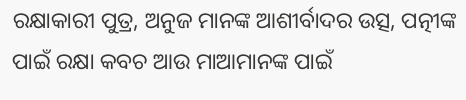ରକ୍ଷାକାରୀ ପୁତ୍ର, ଅନୁଜ ମାନଙ୍କ ଆଶୀର୍ବାଦର ଉତ୍ସ, ପତ୍ନୀଙ୍କ ପାଇଁ ରକ୍ଷା କବଚ ଆଉ ମାଆମାନଙ୍କ ପାଇଁ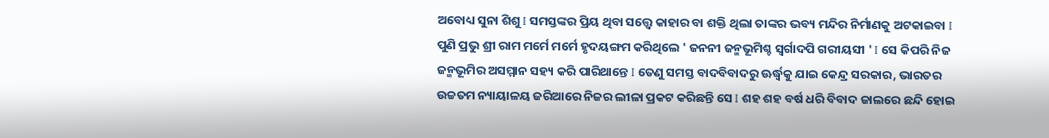ଅବୋଧ୍ୟ ସୁନା ଶିଶୁ I ସମସ୍ତଙ୍କର ପ୍ରିୟ ଥିବା ସତ୍ତ୍ଵେ କାହାର ବା ଶକ୍ତି ଥିଲା ତାଙ୍କର ଭବ୍ୟ ମନ୍ଦିର ନିର୍ମାଣକୁ ଅଟକାଇବା I ପୁଣି ପ୍ରଭୁ ଶ୍ରୀ ରାମ ମର୍ମେ ମର୍ମେ ହୃଦୟଙ୍ଗମ କରିଥିଲେ ' ଜନନୀ ଜନ୍ମଭୂମିଶ୍ଚ ସ୍ୱର୍ଗାଦପି ଗରୀୟସୀ ' I ସେ କିପରି ନିଜ ଜନ୍ମଭୂମିର ଅସମ୍ମାନ ସହ୍ୟ କରି ପାରିଥାନ୍ତେ I ତେଣୁ ସମସ୍ତ ବାଦବିବାଦରୁ ଊର୍ଦ୍ଧ୍ଵକୁ ଯାଇ କେନ୍ଦ୍ର ସରକାର, ଭାରତର ଉଚ୍ଚତମ ନ୍ୟାୟାଳୟ ଜରିଆରେ ନିଜର ଲୀଳା ପ୍ରକଟ କରିଛନ୍ତି ସେ I ଶହ ଶହ ବର୍ଷ ଧରି ବିବାଦ ଜାଲରେ ଛନ୍ଦି ହୋଇ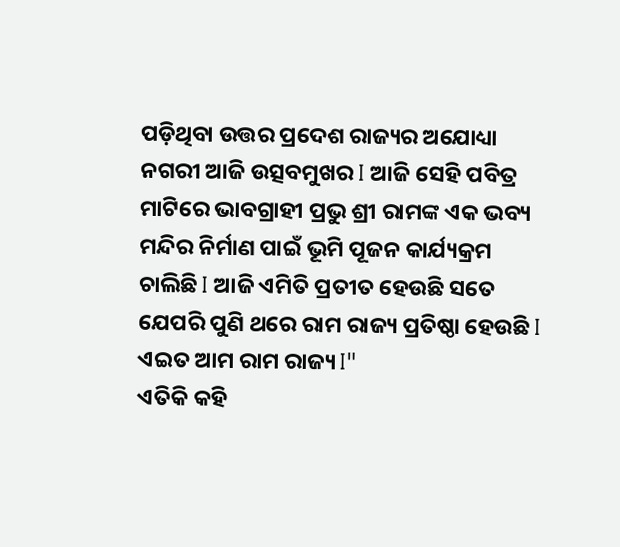ପଡ଼ିଥିବା ଉତ୍ତର ପ୍ରଦେଶ ରାଜ୍ୟର ଅଯୋଧ୍ୟା ନଗରୀ ଆଜି ଉତ୍ସବମୁଖର I ଆଜି ସେହି ପବିତ୍ର ମାଟିରେ ଭାବଗ୍ରାହୀ ପ୍ରଭୁ ଶ୍ରୀ ରାମଙ୍କ ଏକ ଭବ୍ୟ ମନ୍ଦିର ନିର୍ମାଣ ପାଇଁ ଭୂମି ପୂଜନ କାର୍ଯ୍ୟକ୍ରମ ଚାଲିଛି I ଆଜି ଏମିତି ପ୍ରତୀତ ହେଉଛି ସତେ ଯେପରି ପୁଣି ଥରେ ରାମ ରାଜ୍ୟ ପ୍ରତିଷ୍ଠା ହେଉଛି I ଏଇତ ଆମ ରାମ ରାଜ୍ୟ I"
ଏତିକି କହି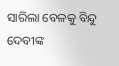ସାରିଲା ବେଳକୁ ବିନ୍ଦୁ ଦେବୀଙ୍କ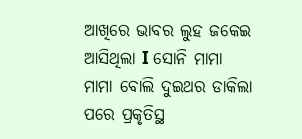ଆଖିରେ ଭାବର ଲୁହ ଜକେଇ ଆସିଥିଲା I ସୋନି ମାମା ମାମା ବୋଲି ଦୁଇଥର ଡାକିଲା ପରେ ପ୍ରକୃତିସ୍ଥ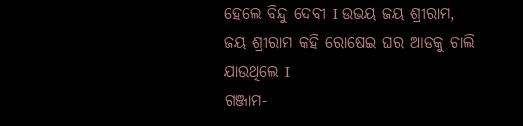ହେଲେ ବିନ୍ଦୁ ଦେବୀ I ଉଭୟ ଜୟ ଶ୍ରୀରାମ, ଜୟ ଶ୍ରୀରାମ କହି ରୋଷେଇ ଘର ଆଡକୁ ଚାଲି ଯାଉଥିଲେ I
ଗଞ୍ଜାମ-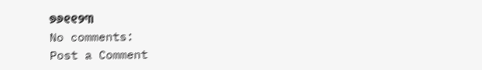୭୬୧୧୨୩
No comments:
Post a Comment